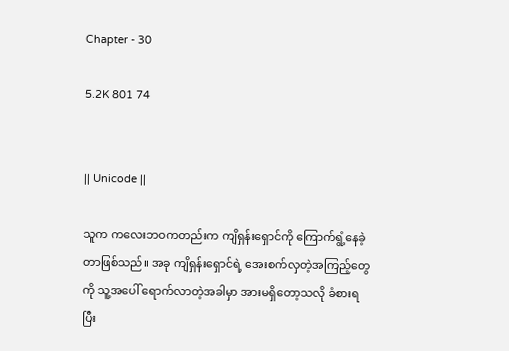Chapter - 30

5.2K 801 74


|| Unicode ||

သူက ကလေးဘဝကတည်းက ကျိရှန်းရှောင်ကို ကြောက်ရွံ့နေခဲ့တာဖြစ်သည်။ အခု ကျိရှန်းရှောင်ရဲ့ အေးစက်လှတဲ့အကြည့်တွေကို သူ့အပေါ် ရောက်လာတဲ့အခါမှာ အားမရှိတော့သလို ခံစားရပြီး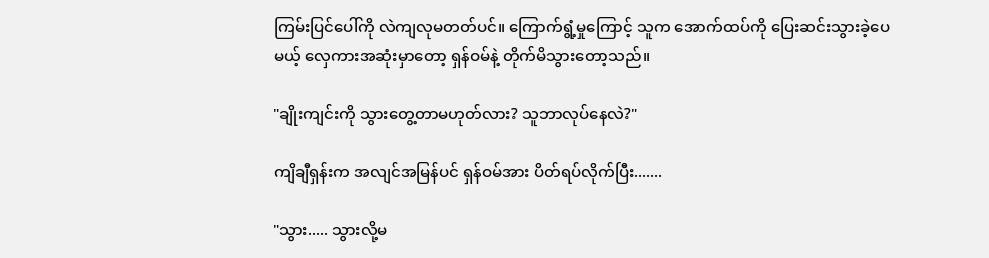ကြမ်းပြင်ပေါ်ကို လဲကျလုမတတ်ပင်။ ကြောက်ရွံ့မှုကြောင့် သူက အောက်ထပ်ကို ပြေး‌ဆင်းသွားခဲ့ပေမယ့် လှေကားအဆုံးမှာတော့ ရှန်ဝမ်နဲ့ တိုက်မိသွားတော့သည်။

"ချိုးကျင်းကို သွားတွေ့တာမဟုတ်လား? သူဘာလုပ်နေလဲ?"

ကျိချီရှန်းက အလျင်အမြန်ပင် ရှန်ဝမ်အား ပိတ်ရပ်လိုက်ပြီး.......

"သွား..... သွားလို့မ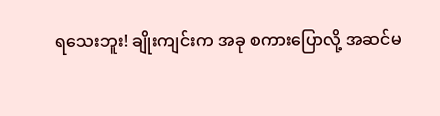ရသေးဘူး! ချိုးကျင်းက အခု စကားပြောလို့ အဆင်မ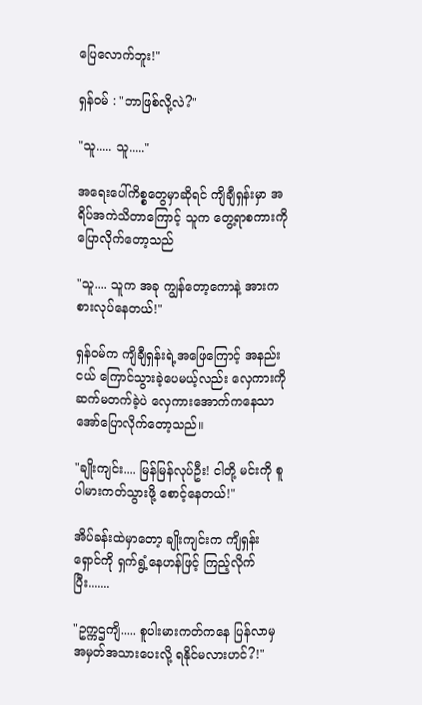ပြေလောက်ဘူး!"

ရှန်ဝမ် : "ဘာဖြစ်လို့လဲ?"

"သူ..... သူ....."

အရေးပေါ်ကိစ္စတွေမှာဆိုရင် ကျိချီရှန်းမှာ အရိပ်အကဲသိတာကြောင့် သူက တွေ့ရာစကားကို ပြောလိုက်တော့သည်

"သူ.... သူက အခု ကျွန်တော့ကောနဲ့ အားကစားလုပ်နေတယ်!"

ရှန်ဝမ်က ကျိချီရှန်းရဲ့အဖြေကြောင့် အနည်းငယ် ကြောင်သွားခဲ့ပေမယ့်လည်း လှေကားကို ဆက်မတက်ခဲ့ပဲ လှေကားအောက်ကနေသာ အော်ပြောလိုက်တော့သည်။

"ချိုးကျင်း.... မြန်မြန်လုပ်ဦး! ငါတို့ မင်းကို စူပါမားကတ်သွားဖို့ စောင့်နေတယ်!"

အိပ်ခန်းထဲမှာတော့ ချိုးကျင်းက ကျိရှန်းရှောင်ကို ရှက်ရွံ့နေဟန်ဖြင့် ကြည့်လိုက်ပြီး.......

"ဥက္ကဌကျိ..... စူပါးမားကတ်ကနေ ပြန်လာမှ အမှတ်အသားပေးလို့ ရနိုင်မလားဟင်?!"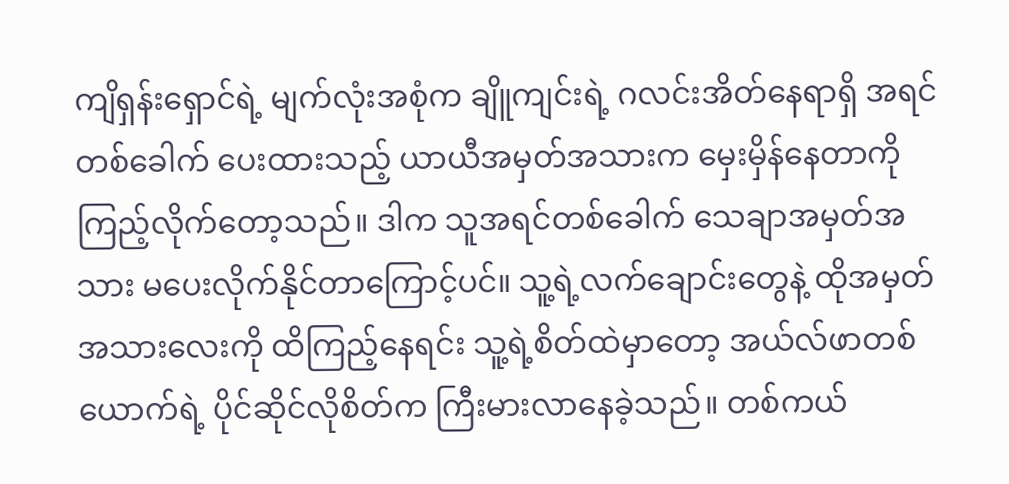ကျိရှန်းရှောင်ရဲ့ မျက်လုံးအစုံက ချိူကျင်းရဲ့ ဂလင်းအိတ်နေရာရှိ အရင်တစ်ခေါက် ပေးထားသည့် ယာယီအမှတ်အသားက မှေးမှိန်နေတာကို ကြည့်လိုက်တော့သည်။ ဒါက သူအရင်တစ်ခေါက် သေချာအမှတ်အသား မပေးလိုက်နိုင်တာကြောင့်ပင်။ သူ့ရဲ့လက်ချောင်းတွေနဲ့ ထိုအမှတ်အသားလေးကို ထိကြည့်နေရင်း သူ့ရဲ့စိတ်ထဲမှာတော့ အယ်လ်ဖာတစ်ယောက်ရဲ့ ပိုင်ဆိုင်လိုစိတ်က ကြီးမားလာနေခဲ့သည်။ တစ်ကယ်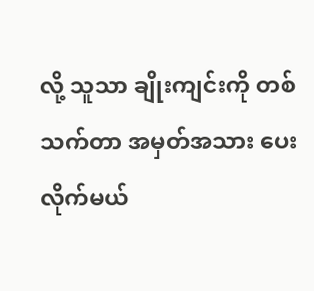လို့ သူသာ ချိုးကျင်းကို တစ်သက်တာ အမှတ်အသား ပေးလိုက်မယ်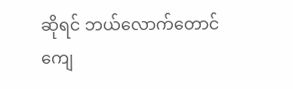ဆိုရင် ဘယ်လောက်တောင် ကျေ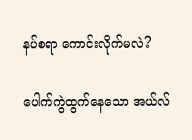နပ်စရာ ကောင်းလိုက်မလဲ?

ပေါက်ကွဲထွက်နေသော အယ်လ်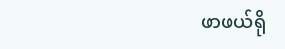ဖာဖယ်ရို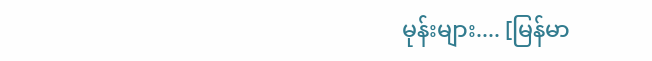မုန်းများ.... [မြန်မာ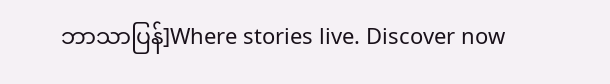ဘာသာပြန်]Where stories live. Discover now